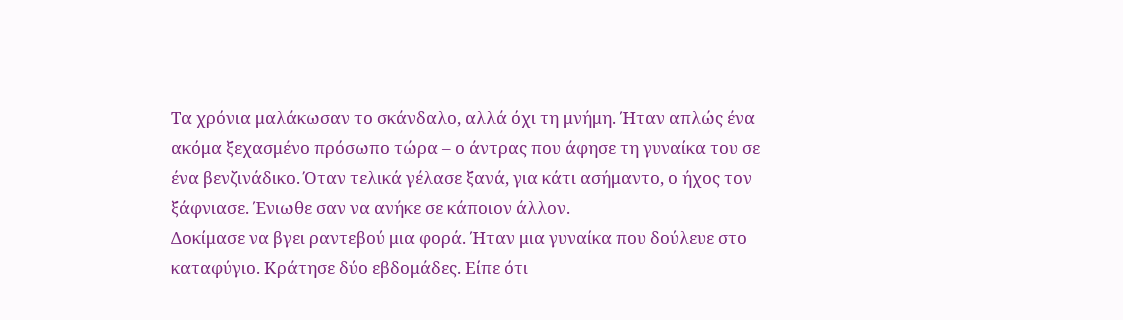Τα χρόνια μαλάκωσαν το σκάνδαλο, αλλά όχι τη μνήμη. Ήταν απλώς ένα ακόμα ξεχασμένο πρόσωπο τώρα – ο άντρας που άφησε τη γυναίκα του σε ένα βενζινάδικο. Όταν τελικά γέλασε ξανά, για κάτι ασήμαντο, ο ήχος τον ξάφνιασε. Ένιωθε σαν να ανήκε σε κάποιον άλλον.
Δοκίμασε να βγει ραντεβού μια φορά. Ήταν μια γυναίκα που δούλευε στο καταφύγιο. Κράτησε δύο εβδομάδες. Είπε ότι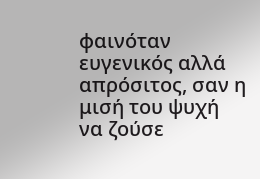φαινόταν ευγενικός αλλά απρόσιτος, σαν η μισή του ψυχή να ζούσε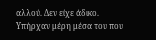αλλού. Δεν είχε άδικο. Υπήρχαν μέρη μέσα του που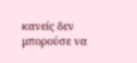κανείς δεν μπορούσε να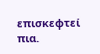επισκεφτεί πια.